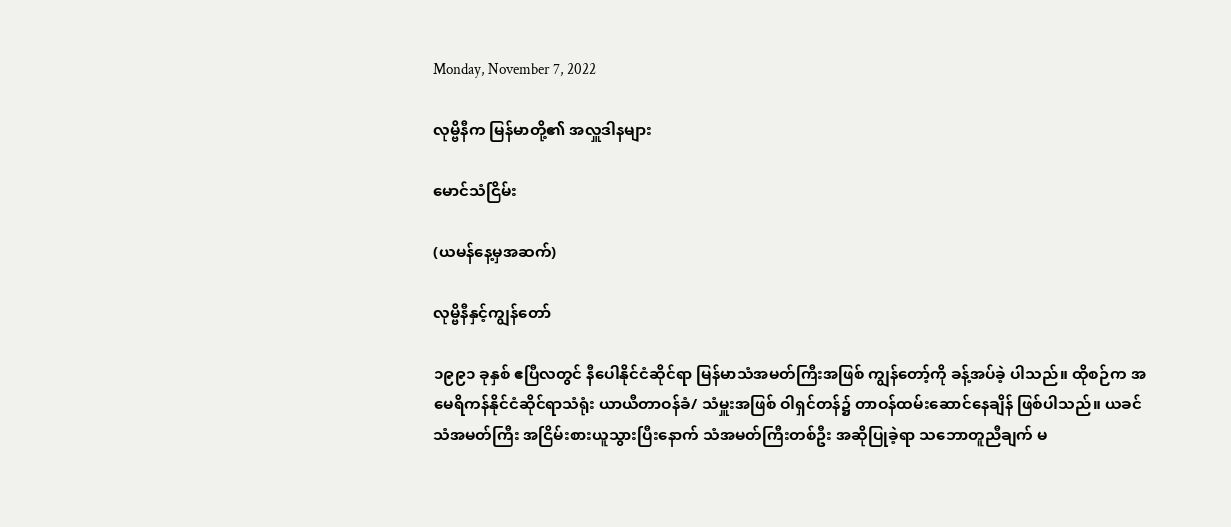Monday, November 7, 2022

လုမ္ဗိနီက မြန်မာတို့၏ အလှူဒါနများ

မောင်သံငြိမ်း

(ယမန်နေ့မှအဆက်)

လုမ္ဗိနီနှင့်ကျွန်တော်

၁၉၉၁ ခုနှစ် ဧပြီလတွင် နီပေါနိုင်ငံဆိုင်ရာ မြန်မာသံအမတ်ကြီးအဖြစ် ကျွန်တော့်ကို ခန့်အပ်ခဲ့ ပါသည်။ ထိုစဉ်က အမေရိကန်နိုင်ငံဆိုင်ရာသံရုံး ယာယီတာဝန်ခံ/ သံမှူးအဖြစ် ဝါရှင်တန်၌ တာဝန်ထမ်းဆောင်နေချိန် ဖြစ်ပါသည်။ ယခင် သံအမတ်ကြီး အငြိမ်းစားယူသွားပြီးနောက် သံအမတ်ကြီးတစ်ဦး အဆိုပြုခဲ့ရာ သဘောတူညီချက် မ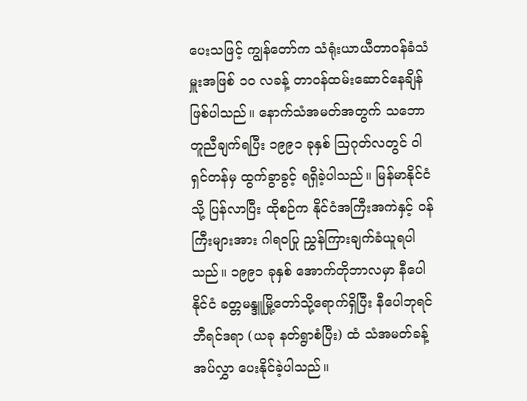ပေးသဖြင့် ကျွန်တော်က သံရုံးယာယီတာဝန်ခံသံမှူးအဖြစ် ၁၀ လခန့် တာဝန်ထမ်းဆောင်နေချိန် ဖြစ်ပါသည်။ နောက်သံအမတ်အတွက် သဘောတူညီချက်ရပြီး ၁၉၉၁ ခုနှစ် ဩဂုတ်လတွင် ဝါရှင်တန်မှ ထွက်ခွာခွင့် ရရှိခဲ့ပါသည်။ မြန်မာနိုင်ငံသို့ ပြန်လာပြီး ထိုစဉ်က နိုင်ငံအကြီးအကဲနှင့် ဝန်ကြီးများအား ဂါရဝပြု ညွှန်ကြားချက်ခံယူရပါသည်။ ၁၉၉၁ ခုနှစ် အောက်တိုဘာလမှာ နီပေါနိုင်ငံ ခတ္တမန္ဒူမြို့တော်သို့ရောက်ရှိပြီး နီပေါဘုရင် ဘီရင်ဒရာ (ယခု နတ်ရွာစံပြီး) ထံ သံအမတ်ခန့်အပ်လွှာ ပေးနိုင်ခဲ့ပါသည်။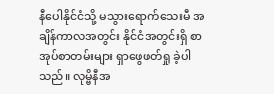နီပေါနိုင်ငံသို့ မသွားရောက်သေးမီ အချိန်ကာလအတွင်း နိုင်ငံအတွင်းရှိ စာအုပ်စာတမ်းများ ရှာဖွေဖတ်ရှု ခဲ့ပါသည်။ လုမ္ဗိနီအ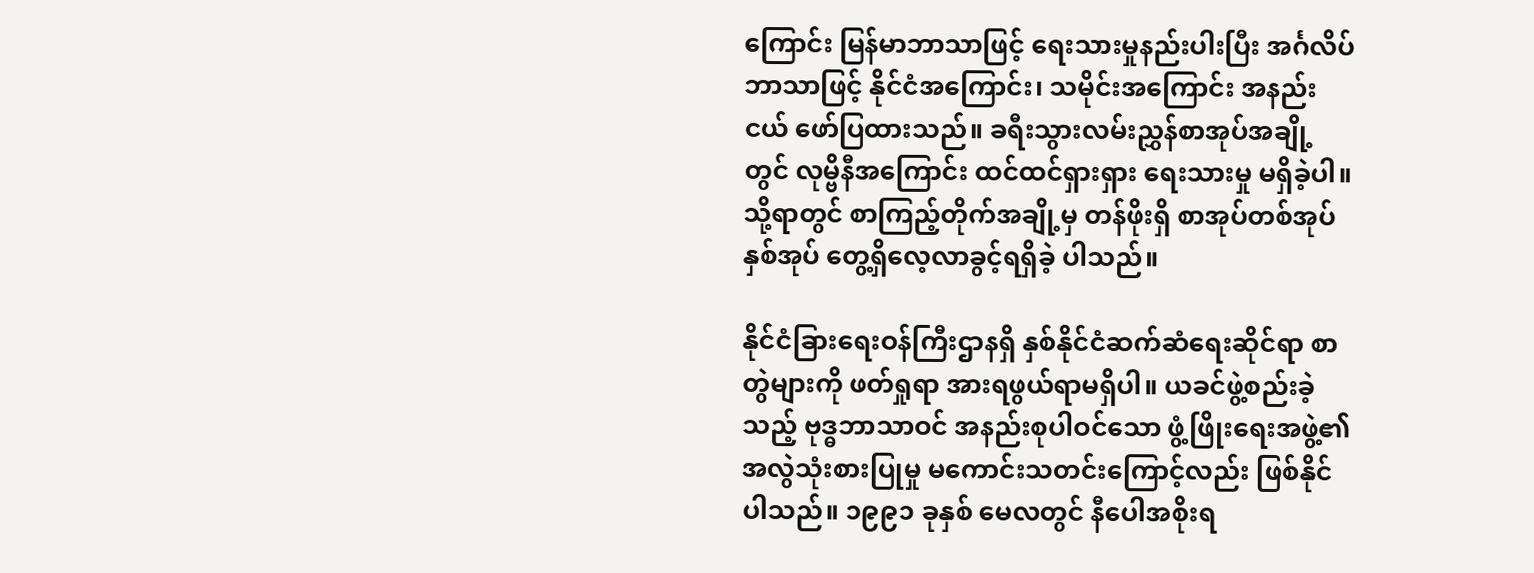ကြောင်း မြန်မာဘာသာဖြင့် ရေးသားမှုနည်းပါးပြီး အင်္ဂလိပ်ဘာသာဖြင့် နိုင်ငံအကြောင်း၊ သမိုင်းအကြောင်း အနည်းငယ် ဖော်ပြထားသည်။ ခရီးသွားလမ်းညွှန်စာအုပ်အချို့တွင် လုမ္ဗိနီအကြောင်း ထင်ထင်ရှားရှား ရေးသားမှု မရှိခဲ့ပါ။ သို့ရာတွင် စာကြည့်တိုက်အချို့မှ တန်ဖိုးရှိ စာအုပ်တစ်အုပ် နှစ်အုပ် တွေ့ရှိလေ့လာခွင့်ရရှိခဲ့ ပါသည်။

နိုင်ငံခြားရေးဝန်ကြီးဌာနရှိ နှစ်နိုင်ငံဆက်ဆံရေးဆိုင်ရာ စာတွဲများကို ဖတ်ရှုရာ အားရဖွယ်ရာမရှိပါ။ ယခင်ဖွဲ့စည်းခဲ့သည့် ဗုဒ္ဓဘာသာဝင် အနည်းစုပါဝင်သော ဖွံ့ဖြိုးရေးအဖွဲ့၏ အလွဲသုံးစားပြုမှု မကောင်းသတင်းကြောင့်လည်း ဖြစ်နိုင်ပါသည်။ ၁၉၉၁ ခုနှစ် မေလတွင် နီပေါအစိုးရ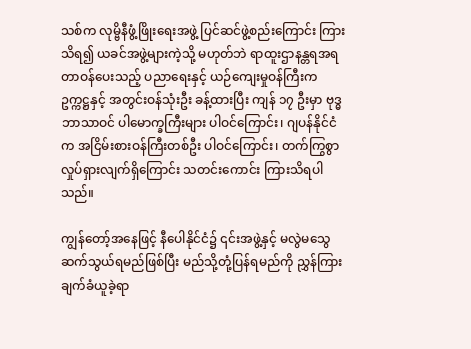သစ်က လုမ္ဗိနီဖွံ့ဖြိုးရေးအဖွဲ့ ပြင်ဆင်ဖွဲ့စည်းကြောင်း ကြားသိရ၍ ယခင်အဖွဲ့များကဲ့သို့ မဟုတ်ဘဲ ရာထူးဌာနန္တရအရ တာဝန်ပေးသည့် ပညာရေးနှင့် ယဉ်ကျေးမှုဝန်ကြီးက ဥက္ကဋ္ဌနှင့် အတွင်းဝန်သုံးဦး ခန့်ထားပြီး ကျန် ၁၇ ဦးမှာ ဗုဒ္ဓဘာသာဝင် ပါမောက္ခကြီးများ ပါဝင်ကြောင်း၊ ဂျပန်နိုင်ငံက အငြိမ်းစားဝန်ကြီးတစ်ဦး ပါဝင်ကြောင်း၊ တက်ကြွစွာ လှုပ်ရှားလျက်ရှိကြောင်း သတင်းကောင်း ကြားသိရပါသည်။

ကျွန်တော့်အနေဖြင့် နီပေါနိုင်ငံ၌ ၎င်းအဖွဲ့နှင့် မလွဲမသွေ ဆက်သွယ်ရမည်ဖြစ်ပြီး မည်သို့တုံ့ပြန်ရမည်ကို ညွှန်ကြားချက်ခံယူခဲ့ရာ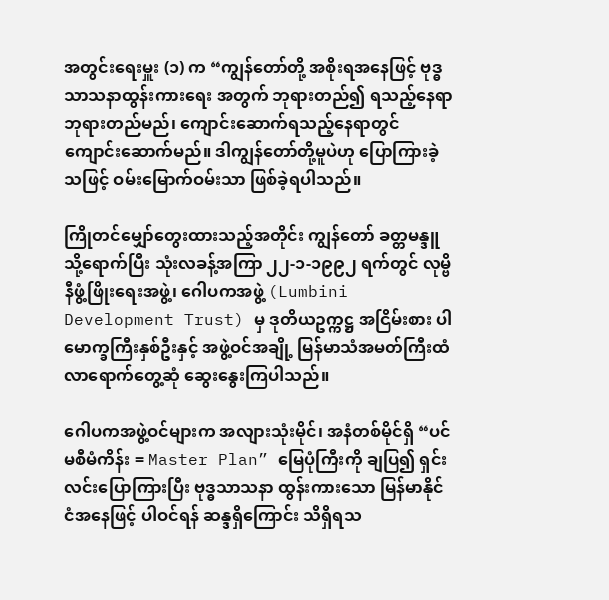အတွင်းရေးမှူး (၁) က “ကျွန်တော်တို့ အစိုးရအနေဖြင့် ဗုဒ္ဓသာသနာထွန်းကားရေး အတွက် ဘုရားတည်၍ ရသည့်နေရာ ဘုရားတည်မည်၊ ကျောင်းဆောက်ရသည့်နေရာတွင် ကျောင်းဆောက်မည်။ ဒါကျွန်တော်တို့မူပဲဟု ပြောကြားခဲ့သဖြင့် ဝမ်းမြောက်ဝမ်းသာ ဖြစ်ခဲ့ရပါသည်။

ကြိုတင်မျှော်တွေးထားသည့်အတိုင်း ကျွန်တော် ခတ္တမန္ဒူသို့ရောက်ပြီး သုံးလခန့်အကြာ ၂၂-၁-၁၉၉၂ ရက်တွင် လုမ္ဗိနီဖွံ့ဖြိုးရေးအဖွဲ့၊ ဂေါပကအဖွဲ့ (Lumbini Development Trust) မှ ဒုတိယဥက္ကဋ္ဌ အငြိမ်းစား ပါမောက္ခကြီးနှစ်ဦးနှင့် အဖွဲ့ဝင်အချို့ မြန်မာသံအမတ်ကြီးထံ လာရောက်တွေ့ဆုံ ဆွေးနွေးကြပါသည်။

ဂေါပကအဖွဲ့ဝင်များက အလျားသုံးမိုင်၊ အနံတစ်မိုင်ရှိ “ပင်မစီမံကိန်း = Master Plan” မြေပုံကြီးကို ချပြ၍ ရှင်းလင်းပြောကြားပြီး ဗုဒ္ဓသာသနာ ထွန်းကားသော မြန်မာနိုင်ငံအနေဖြင့် ပါဝင်ရန် ဆန္ဒရှိကြောင်း သိရှိရသ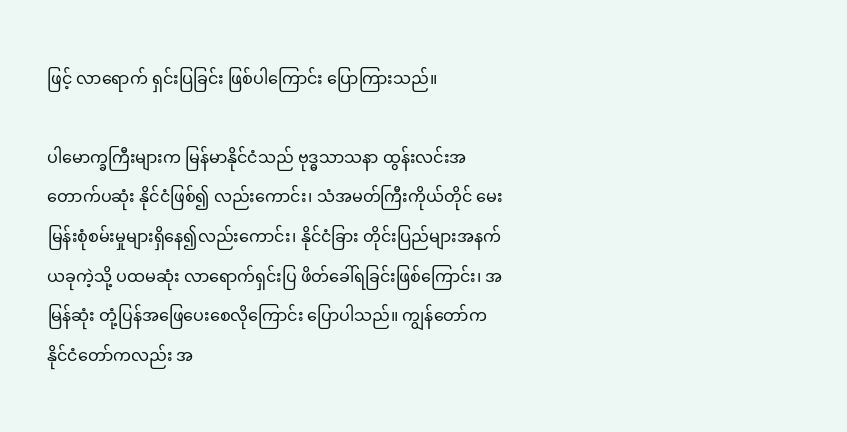ဖြင့် လာရောက် ရှင်းပြခြင်း ဖြစ်ပါကြောင်း ပြောကြားသည်။

ပါမောက္ခကြီးများက မြန်မာနိုင်ငံသည် ဗုဒ္ဓသာသနာ ထွန်းလင်းအတောက်ပဆုံး နိုင်ငံဖြစ်၍ လည်းကောင်း၊ သံအမတ်ကြီးကိုယ်တိုင် မေးမြန်းစုံစမ်းမှုများရှိနေ၍လည်းကောင်း၊ နိုင်ငံခြား တိုင်းပြည်များအနက် ယခုကဲ့သို့ ပထမဆုံး လာရောက်ရှင်းပြ ဖိတ်ခေါ်ရခြင်းဖြစ်ကြောင်း၊ အမြန်ဆုံး တုံ့ပြန်အဖြေပေးစေလိုကြောင်း ပြောပါသည်။ ကျွန်တော်က နိုင်ငံတော်ကလည်း အ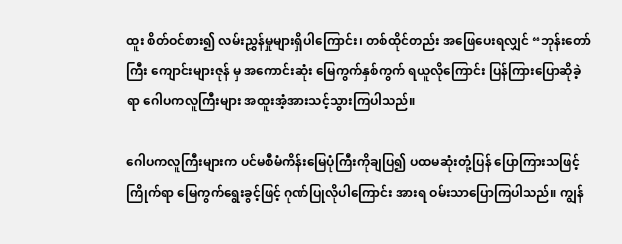ထူး စိတ်ဝင်စား၍ လမ်းညွှန်မှုများရှိပါကြောင်း၊ တစ်ထိုင်တည်း အဖြေပေးရလျှင် “ဘုန်းတော်ကြီး ကျောင်းများဇုန် မှ အကောင်းဆုံး မြေကွက်နှစ်ကွက် ရယူလိုကြောင်း ပြန်ကြားပြောဆိုခဲ့ရာ ဂေါပကလူကြီးများ အထူးအံ့အားသင့်သွားကြပါသည်။

ဂေါပကလူကြီးများက ပင်မစီမံကိန်းမြေပုံကြီးကိုချပြ၍ ပထမဆုံးတုံ့ပြန် ပြောကြားသဖြင့် ကြိုက်ရာ မြေကွက်ရွေးခွင့်ဖြင့် ဂုဏ်ပြုလိုပါကြောင်း အားရ ဝမ်းသာပြောကြပါသည်။ ကျွန်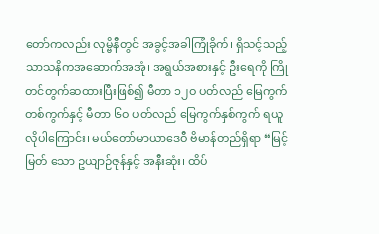တော်ကလည်း လုမ္ဗိနီတွင် အခွင့်အခါကြုံခိုက်၊ ရှိသင့်သည့် သာသနိကအဆောက်အအုံ၊ အရွယ်အစားနှင့် ဦးရေကို ကြိုတင်တွက်ဆထားပြီးဖြစ်၍ မီတာ ၁၂ဝ ပတ်လည် မြေကွက်တစ်ကွက်နှင့် မီတာ ၆ဝ ပတ်လည် မြေကွက်နှစ်ကွက် ရယူလိုပါကြောင်း၊ မယ်တော်မာယာဒေဝီ ဗိမာန်တည်ရှိရာ “မြင့်မြတ် သော ဥယျာဉ်ဇုန်နှင့် အနီးဆုံး၊ ထိပ်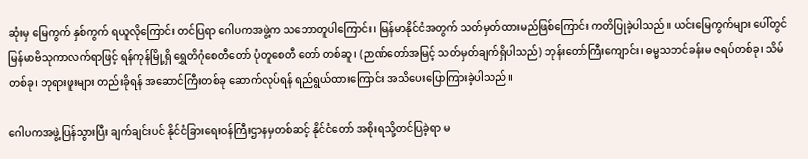ဆုံးမှ မြေကွက် နှစ်ကွက် ရယူလိုကြောင်း တင်ပြရာ ဂေါပကအဖွဲ့က သဘောတူပါကြောင်း၊ မြန်မာနိုင်ငံအတွက် သတ်မှတ်ထားမည်ဖြစ်ကြောင်း ကတိပြုခဲ့ပါသည်။ ယင်းမြေကွက်များ ပေါ်တွင် မြန်မာဗိသုကာလက်ရာဖြင့် ရန်ကုန်မြို့ရှိ ရွှေတိဂုံစေတီတော် ပုံတူစေတီ တော် တစ်ဆူ၊ (ဉာဏ်တော်အမြင့် သတ်မှတ်ချက်ရှိပါသည်) ဘုန်းတော်ကြီးကျောင်း၊ ဓမ္မသဘင်ခန်းမ ဇရပ်တစ်ခု၊ သိမ်တစ်ခု၊ ဘုရားဖူးများ တည်းခိုရန် အဆောင်ကြီးတစ်ခု ဆောက်လုပ်ရန် ရည်ရွယ်ထားကြောင်း အသိပေးပြောကြားခဲ့ပါသည်။

ဂေါပကအဖွဲ့ပြန်သွားပြီး ချက်ချင်းပင် နိုင်ငံခြားရေးဝန်ကြီးဌာနမှတစ်ဆင့် နိုင်ငံတော် အစိုးရသို့တင်ပြခဲ့ရာ မ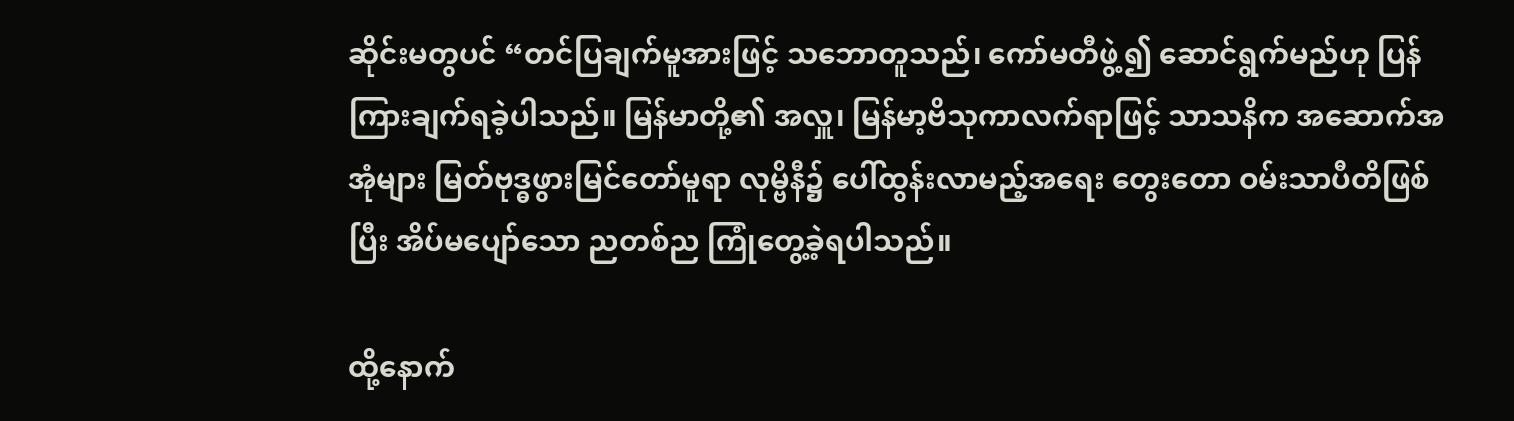ဆိုင်းမတွပင် “တင်ပြချက်မူအားဖြင့် သဘောတူသည်၊ ကော်မတီဖွဲ့၍ ဆောင်ရွက်မည်ဟု ပြန်ကြားချက်ရခဲ့ပါသည်။ မြန်မာတို့၏ အလှူ၊ မြန်မာ့ဗိသုကာလက်ရာဖြင့် သာသနိက အဆောက်အအုံများ မြတ်ဗုဒ္ဓဖွားမြင်တော်မူရာ လုမ္ဗိနီ၌ ပေါ်ထွန်းလာမည့်အရေး တွေးတော ဝမ်းသာပီတိဖြစ်ပြီး အိပ်မပျော်သော ညတစ်ည ကြုံတွေ့ခဲ့ရပါသည်။

ထို့နောက်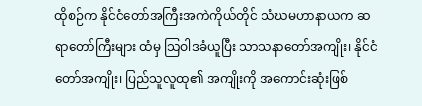ထိုစဉ်က နိုင်ငံတော်အကြီးအကဲကိုယ်တိုင် သံဃမဟာနာယက ဆရာတော်ကြီးများ ထံမှ သြဝါဒခံယူပြီး သာသနာတော်အကျိုး၊ နိုင်ငံတော်အကျိုး၊ ပြည်သူလူထု၏ အကျိုးကို အကောင်းဆုံးဖြစ်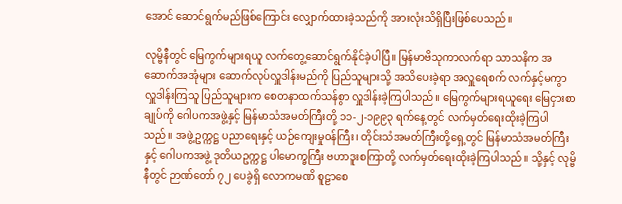အောင် ဆောင်ရွက်မည်ဖြစ်ကြောင်း လျှောက်ထားခဲ့သည်ကို အားလုံးသိရှိပြီးဖြစ်ပေသည်။

လုမ္ဗိနီတွင် မြေကွက်များရယူ လက်တွေ့ဆောင်ရွက်နိုင်ခဲ့ပါပြီ။ မြန်မာဗိသုကာလက်ရာ သာသနိက အဆောက်အအုံများ ဆောက်လုပ်လှူဒါန်းမည်ကို ပြည်သူများသို့ အသိပေးခဲ့ရာ အလှူရေစက် လက်နှင့်မကွာ လှူဒါန်းကြသူ ပြည်သူများက စေတနာထက်သန်စွာ လှူဒါန်းခဲ့ကြပါသည်။ မြေကွက်များရယူရေး မြေငှားစာချုပ်ကို ဂေါပကအဖွဲ့နှင့် မြန်မာသံအမတ်ကြီးတို့ ၁၁-၂-၁၉၉၃ ရက်နေ့တွင် လက်မှတ်ရေးထိုးခဲ့ကြပါ သည်။ အဖွဲ့ဥက္ကဋ္ဌ ပညာရေးနှင့် ယဉ်ကျေးမှုဝန်ကြီး၊ တိုင်းသံအမတ်ကြီးတို့ရှေ့တွင် မြန်မာသံအမတ်ကြီးနှင့် ဂေါပကအဖွဲ့ ဒုတိယဥက္ကဋ္ဌ ပါမောက္ခကြီး ဗဟာဒူးစကြာတို့ လက်မှတ်ရေးထိုးခဲ့ကြပါသည်။ သို့နှင့် လုမ္ဗိနီတွင် ဉာဏ်တော် ၇၂ ပေခွဲရှိ လောကမဏိ စူဠာစေ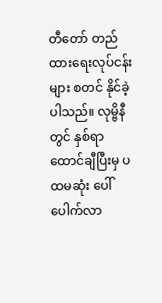တီတော် တည်ထားရေးလုပ်ငန်းများ စတင် နိုင်ခဲ့ပါသည်။ လုမ္ဗိနီတွင် နှစ်ရာထောင်ချီပြီးမှ ပထမဆုံး ပေါ်ပေါက်လာ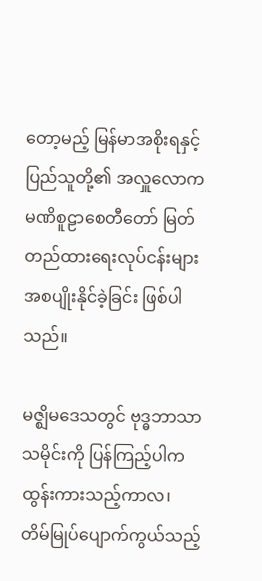တော့မည့် မြန်မာအစိုးရနှင့် ပြည်သူတို့၏ အလှူလောကမဏိစူဠာစေတီတော် မြတ် တည်ထားရေးလုပ်ငန်းများ အစပျိုးနိုင်ခဲ့ခြင်း ဖြစ်ပါသည်။

မဇ္ဈိမဒေသတွင် ဗုဒ္ဓဘာသာသမိုင်းကို ပြန်ကြည့်ပါက ထွန်းကားသည့်ကာလ၊ တိမ်မြုပ်ပျောက်ကွယ်သည့်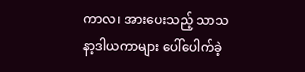ကာလ၊ အားပေးသည့် သာသနာ့ဒါယကာများ ပေါ်ပေါက်ခဲ့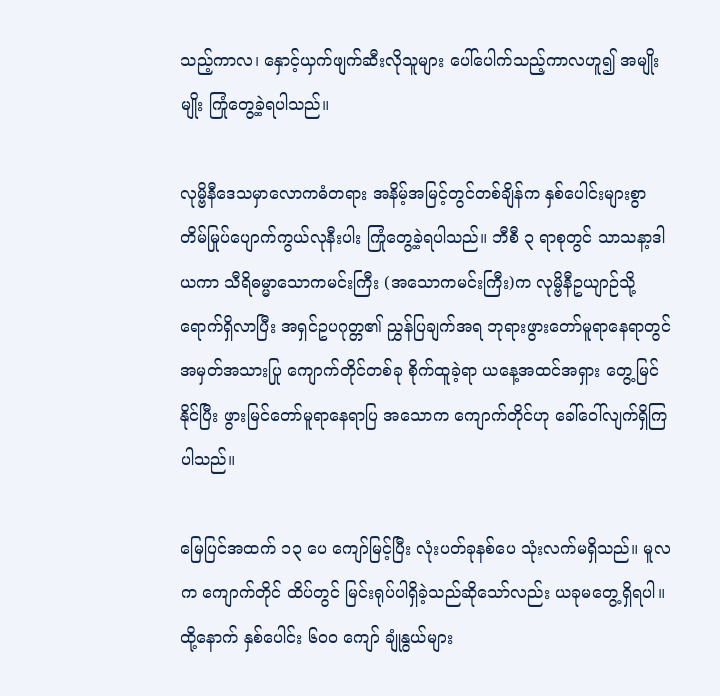သည့်ကာလ၊ နှောင့်ယှက်ဖျက်ဆီးလိုသူများ ပေါ်ပေါက်သည့်ကာလဟူ၍ အမျိုးမျိုး ကြုံတွေ့ခဲ့ရပါသည်။

လုမ္ဗိနီဒေသမှာလောကဓံတရား အနိမ့်အမြင့်တွင်တစ်ချိန်က နှစ်ပေါင်းများစွာ တိမ်မြုပ်ပျောက်ကွယ်လုနီးပါး ကြုံတွေ့ခဲ့ရပါသည်။ ဘီစီ ၃ ရာစုတွင် သာသနာ့ဒါယကာ သီရိဓမ္မာသောကမင်းကြီး (အသောကမင်းကြီး)က လုမ္ဗိနီဥယျာဉ်သို့ ရောက်ရှိလာပြီး အရှင်ဥပဂုတ္တ၏ ညွှန်ပြချက်အရ ဘုရားဖွားတော်မူရာနေရာတွင် အမှတ်အသားပြု ကျောက်တိုင်တစ်ခု စိုက်ထူခဲ့ရာ ယနေ့အထင်အရှား တွေ့မြင်နိုင်ပြီး ဖွားမြင်တော်မူရာနေရာပြ အသောက ကျောက်တိုင်ဟု ခေါ်ဝေါ်လျက်ရှိကြပါသည်။

မြေပြင်အထက် ၁၃ ပေ ကျော်မြင့်ပြီး လုံးပတ်ခုနစ်ပေ သုံးလက်မရှိသည်။ မူလက ကျောက်တိုင် ထိပ်တွင် မြင်းရုပ်ပါရှိခဲ့သည်ဆိုသော်လည်း ယခုမတွေ့ရှိရပါ။ ထို့နောက် နှစ်ပေါင်း ၆၀၀ ကျော် ချုံနွယ်များ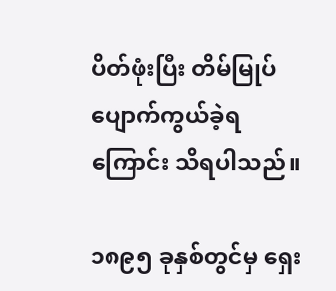ပိတ်ဖုံးပြီး တိမ်မြုပ်ပျောက်ကွယ်ခဲ့ရကြောင်း သိရပါသည်။

၁၈၉၅ ခုနှစ်တွင်မှ ရှေး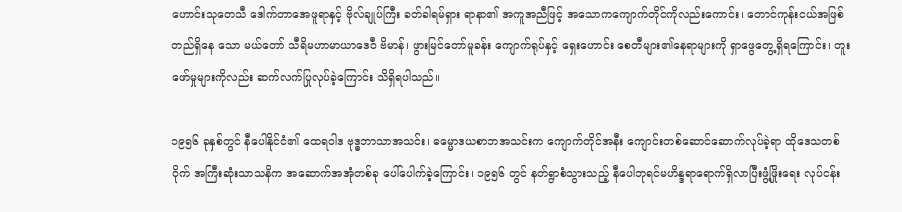ဟောင်းသုတေသီ ဒေါက်တာအေဖူရာနှင့် ဗိုလ်ချုပ်ကြီး ခတ်ခါရမ်ရှား ရာနာ၏ အကူအညီဖြင့် အသောကကျောက်တိုင်ကိုလည်းကောင်း၊ တောင်ကုန်းငယ်အဖြစ် တည်ရှိနေ သော မယ်တော် သီရိမဟာမာယာဒေဝီ ဗိမာန်၊ ဖွားမြင်တော်မူခန်း ကျောက်ရုပ်နှင့် ရှေးဟောင်း စေတီများ၏နေရာများကို ရှာဖွေတွေ့ရှိရကြောင်း၊ တူးဖော်မှုများကိုလည်း ဆက်လက်ပြုလုပ်ခဲ့ကြောင်း သိရှိရပါသည်။

၁၉၅၆ ခုနှစ်တွင် နီပေါနိုင်ငံ၏ ထေရဝါဒ ဗုဒ္ဓဘာသာအသင်း၊ ဓမ္မောဒယစာဘအသင်းက ကျောက်တိုင်အနီး ကျောင်းတစ်ဆောင်ဆောက်လုပ်ခဲ့ရာ ထိုဒေသတစ်ဝိုက် အကြီးဆုံးသာသနိက အဆောက်အအုံတစ်ခု ပေါ်ပေါက်ခဲ့ကြောင်း၊ ၁၉၅၆ တွင် နတ်ရွာစံသွားသည့် နီပေါဘုရင်မဟိန္ဒရာရောက်ရှိလာပြီးဖွံ့ဖြိုးရေး လုပ်ငန်း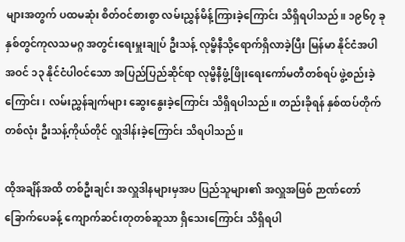များအတွက် ပထမဆုံး စိတ်ဝင်စားစွာ လမ်းညွှန်မိန့်ကြားခဲ့ကြောင်း သိရှိရပါသည်။ ၁၉၆၇ ခုနှစ်တွင်ကုလသမဂ္ဂ အတွင်းရေးမှူးချုပ် ဦးသန့် လုမ္ဗိနီသို့ရောက်ရှိလာခဲ့ပြီး မြန်မာ နိုင်ငံအပါအဝင် ၁၃ နိုင်ငံပါဝင်သော အပြည်ပြည်ဆိုင်ရာ လုမ္ဗိနီဖွံ့ဖြိုးရေးကော်မတီတစ်ရပ် ဖွဲ့စည်းခဲ့ကြောင်း၊ လမ်းညွှန်ချက်များ ဆွေးနွေးခဲ့ကြောင်း သိရှိရပါသည်။ တည်းခိုရန် နှစ်ထပ်တိုက်တစ်လုံး ဦးသန့်ကိုယ်တိုင် လှူဒါန်းခဲ့ကြောင်း သိရပါသည်။

ထိုအချိန်အထိ တစ်ဦးချင်း အလှူဒါနများမှအပ ပြည်သူများ၏ အလှူအဖြစ် ဉာဏ်တော် ခြောက်ပေခန့် ကျောက်ဆင်းတုတစ်ဆူသာ ရှိသေးကြောင်း သိရှိရပါ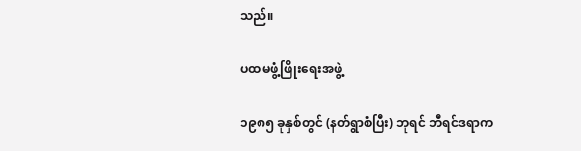သည်။

ပထမဖွံ့ဖြိုးရေးအဖွဲ့

၁၉၈၅ ခုနှစ်တွင် (နတ်ရွာစံပြီး) ဘုရင် ဘီရင်ဒရာက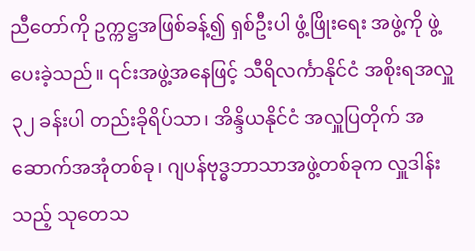ညီတော်ကို ဥက္ကဋ္ဌအဖြစ်ခန့်၍ ရှစ်ဦးပါ ဖွံ့ဖြိုးရေး အဖွဲ့ကို ဖွဲ့ပေးခဲ့သည်။ ၎င်းအဖွဲ့အနေဖြင့် သီရိလင်္ကာနိုင်ငံ အစိုးရအလှူ ၃၂ ခန်းပါ တည်းခိုရိပ်သာ၊ အိန္ဒိယနိုင်ငံ အလှူပြတိုက် အဆောက်အအုံတစ်ခု၊ ဂျပန်ဗုဒ္ဓဘာသာအဖွဲ့တစ်ခုက လှူဒါန်းသည့် သုတေသ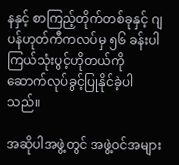နနှင့် စာကြည့်တိုက်တစ်ခုနှင့် ဂျပန်ဟုတ်ကီကလပ်မှ ၅၆ ခန်းပါ ကြယ်သုံးပွင့်ဟိုတယ်ကို ဆောက်လုပ်ခွင့်ပြုနိုင်ခဲ့ပါသည်။

အဆိုပါအဖွဲ့တွင် အဖွဲ့ဝင်အများ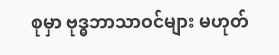စုမှာ ဗုဒ္ဓဘာသာဝင်များ မဟုတ်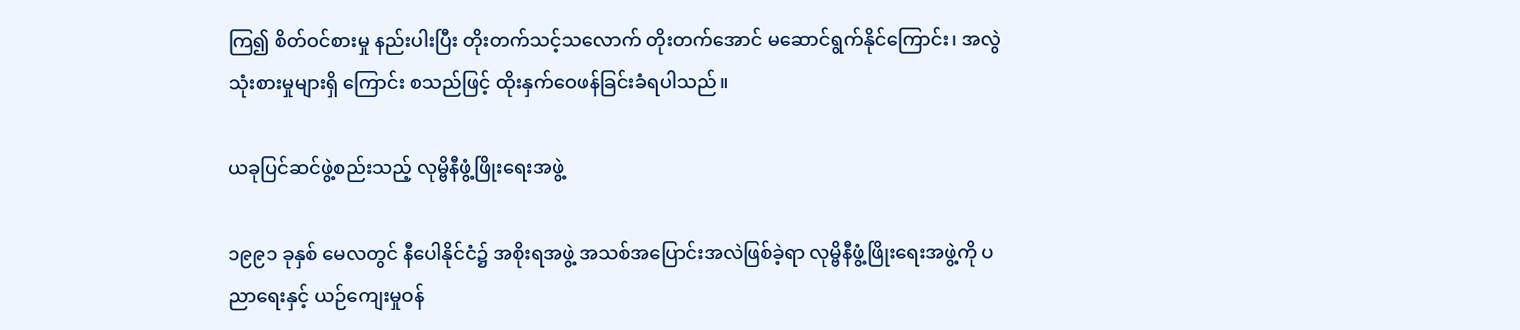ကြ၍ စိတ်ဝင်စားမှု နည်းပါးပြီး တိုးတက်သင့်သလောက် တိုးတက်အောင် မဆောင်ရွက်နိုင်ကြောင်း၊ အလွဲသုံးစားမှုများရှိ ကြောင်း စသည်ဖြင့် ထိုးနှက်ဝေဖန်ခြင်းခံရပါသည်။

ယခုပြင်ဆင်ဖွဲ့စည်းသည့် လုမ္ဗိနီဖွံ့ဖြိုးရေးအဖွဲ့

၁၉၉၁ ခုနှစ် မေလတွင် နီပေါနိုင်ငံ၌ အစိုးရအဖွဲ့ အသစ်အပြောင်းအလဲဖြစ်ခဲ့ရာ လုမ္ဗိနီဖွံ့ဖြိုးရေးအဖွဲ့ကို ပညာရေးနှင့် ယဉ်ကျေးမှုဝန်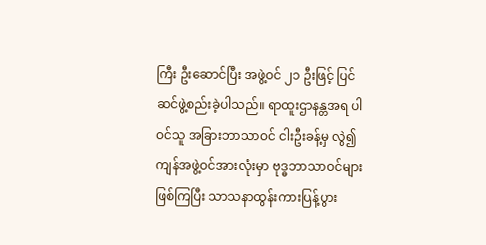ကြီး ဦးဆောင်ပြီး အဖွဲ့ဝင် ၂၁ ဦးဖြင့် ပြင်ဆင်ဖွဲ့စည်းခဲ့ပါသည်။ ရာထူးဌာနန္တအရ ပါဝင်သူ အခြားဘာသာဝင် ငါးဦးခန့်မှ လွဲ၍ ကျန်အဖွဲ့ဝင်အားလုံးမှာ ဗုဒ္ဓဘာသာဝင်များ ဖြစ်ကြပြီး သာသနာထွန်းကားပြန့်ပွား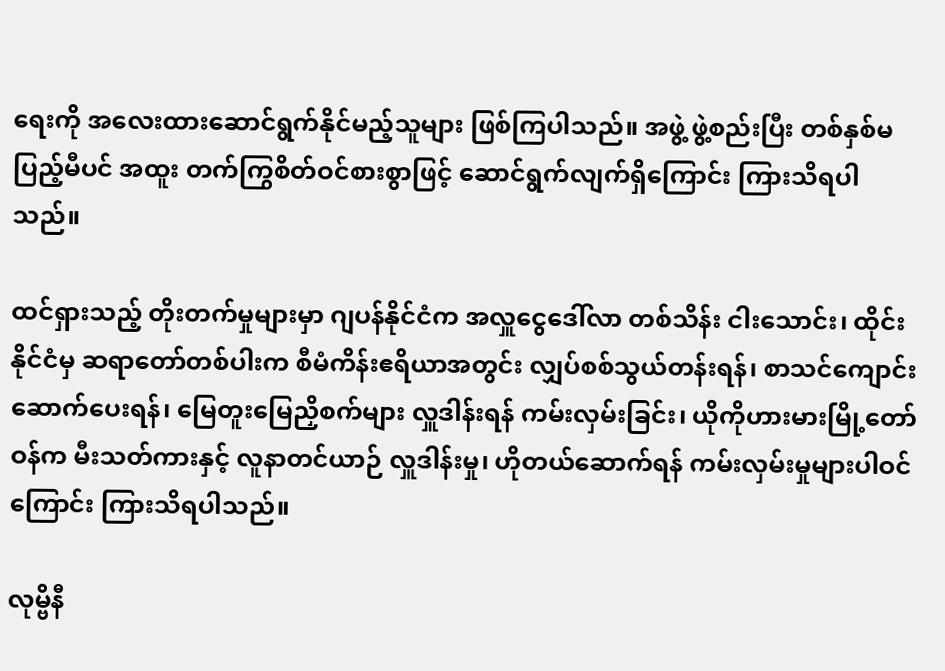ရေးကို အလေးထားဆောင်ရွက်နိုင်မည့်သူများ ဖြစ်ကြပါသည်။ အဖွဲ့ ဖွဲ့စည်းပြီး တစ်နှစ်မပြည့်မီပင် အထူး တက်ကြွစိတ်ဝင်စားစွာဖြင့် ဆောင်ရွက်လျက်ရှိကြောင်း ကြားသိရပါသည်။

ထင်ရှားသည့် တိုးတက်မှုများမှာ ဂျပန်နိုင်ငံက အလှူငွေဒေါ်လာ တစ်သိန်း ငါးသောင်း၊ ထိုင်းနိုင်ငံမှ ဆရာတော်တစ်ပါးက စီမံကိန်းဧရိယာအတွင်း လျှပ်စစ်သွယ်တန်းရန်၊ စာသင်ကျောင်းဆောက်ပေးရန်၊ မြေတူးမြေညှိစက်များ လှူဒါန်းရန် ကမ်းလှမ်းခြင်း၊ ယိုကိုဟားမားမြို့တော်ဝန်က မီးသတ်ကားနှင့် လူနာတင်ယာဉ် လှူဒါန်းမှု၊ ဟိုတယ်ဆောက်ရန် ကမ်းလှမ်းမှုများပါဝင်ကြောင်း ကြားသိရပါသည်။

လုမ္ဗိနီ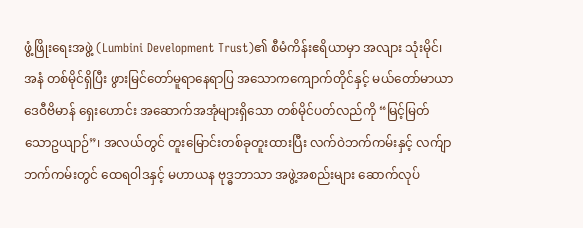ဖွံ့ဖြိုးရေးအဖွဲ့ (Lumbini Development Trust)၏ စီမံကိန်းဧရိယာမှာ အလျား သုံးမိုင်၊ အနံ တစ်မိုင်ရှိပြီး ဖွားမြင်တော်မူရာနေရာပြ အသောကကျောက်တိုင်နှင့် မယ်တော်မာယာဒေဝီဗိမာန် ရှေးဟောင်း အဆောက်အအုံများရှိသော တစ်မိုင်ပတ်လည်ကို “မြင့်မြတ်သောဥယျာဉ်”၊ အလယ်တွင် တူးမြောင်းတစ်ခုတူးထားပြီး လက်ဝဲဘက်ကမ်းနှင့် လက်ျာဘက်ကမ်းတွင် ထေရဝါဒနှင့် မဟာယန ဗုဒ္ဓဘာသာ အဖွဲ့အစည်းများ ဆောက်လုပ်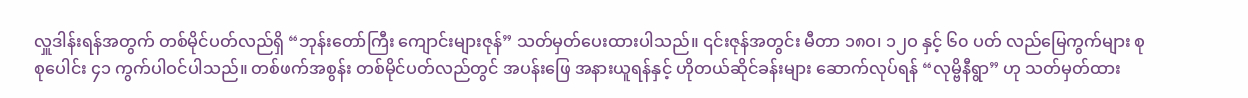လှူဒါန်းရန်အတွက် တစ်မိုင်ပတ်လည်ရှိ “ဘုန်းတော်ကြီး ကျောင်းများဇုန်” သတ်မှတ်ပေးထားပါသည်။ ၎င်းဇုန်အတွင်း မီတာ ၁၈ဝ၊ ၁၂ဝ နှင့် ၆၀ ပတ် လည်မြေကွက်များ စုစုပေါင်း ၄၁ ကွက်ပါဝင်ပါသည်။ တစ်ဖက်အစွန်း တစ်မိုင်ပတ်လည်တွင် အပန်းဖြေ အနားယူရန်နှင့် ဟိုတယ်ဆိုင်ခန်းများ ဆောက်လုပ်ရန် “လုမ္ဗိနီရွာ” ဟု သတ်မှတ်ထား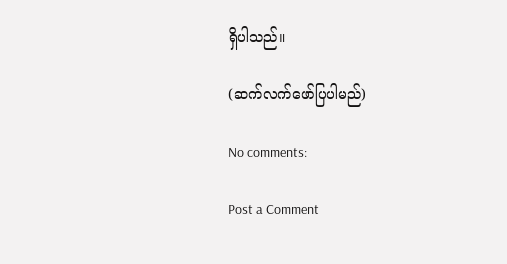ရှိပါသည်။

(ဆက်လက်ဖော်ပြပါမည်)

No comments:

Post a Comment